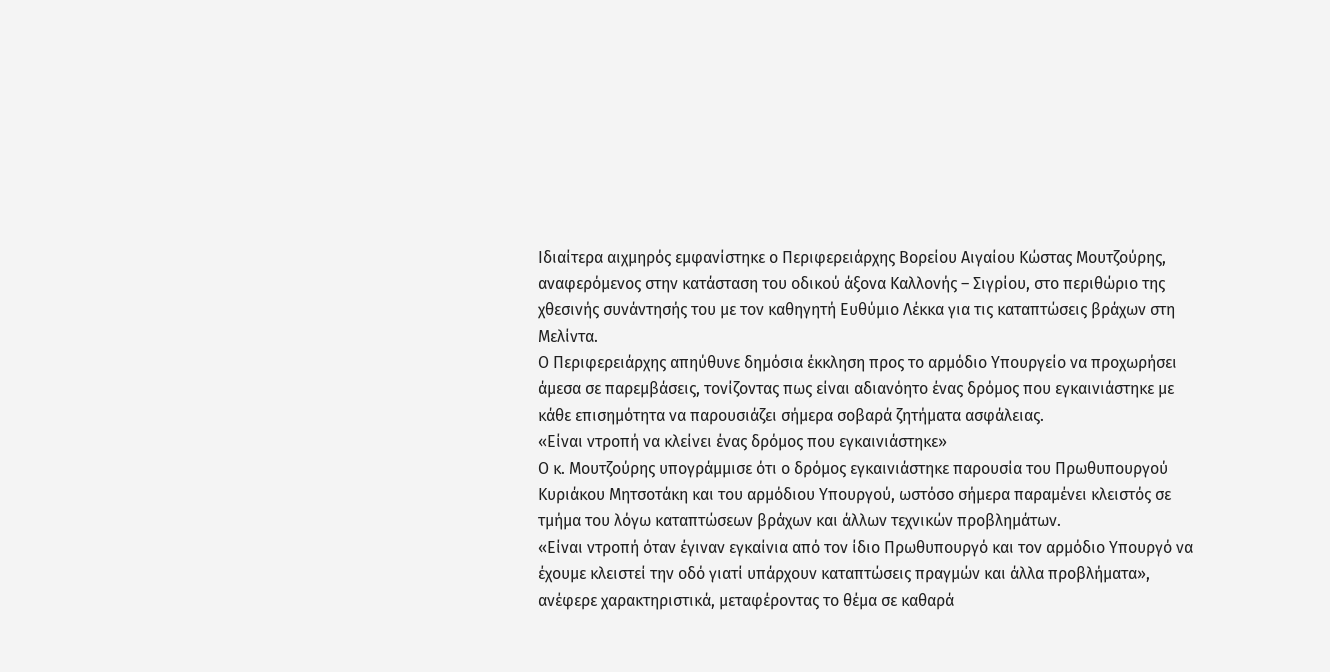Ιδιαίτερα αιχμηρός εμφανίστηκε ο Περιφερειάρχης Βορείου Αιγαίου Κώστας Μουτζούρης, αναφερόμενος στην κατάσταση του οδικού άξονα Καλλονής – Σιγρίου, στο περιθώριο της χθεσινής συνάντησής του με τον καθηγητή Ευθύμιο Λέκκα για τις καταπτώσεις βράχων στη Μελίντα.
Ο Περιφερειάρχης απηύθυνε δημόσια έκκληση προς το αρμόδιο Υπουργείο να προχωρήσει άμεσα σε παρεμβάσεις, τονίζοντας πως είναι αδιανόητο ένας δρόμος που εγκαινιάστηκε με κάθε επισημότητα να παρουσιάζει σήμερα σοβαρά ζητήματα ασφάλειας.
«Είναι ντροπή να κλείνει ένας δρόμος που εγκαινιάστηκε»
Ο κ. Μουτζούρης υπογράμμισε ότι ο δρόμος εγκαινιάστηκε παρουσία του Πρωθυπουργού Κυριάκου Μητσοτάκη και του αρμόδιου Υπουργού, ωστόσο σήμερα παραμένει κλειστός σε τμήμα του λόγω καταπτώσεων βράχων και άλλων τεχνικών προβλημάτων.
«Είναι ντροπή όταν έγιναν εγκαίνια από τον ίδιο Πρωθυπουργό και τον αρμόδιο Υπουργό να έχουμε κλειστεί την οδό γιατί υπάρχουν καταπτώσεις πραγμών και άλλα προβλήματα», ανέφερε χαρακτηριστικά, μεταφέροντας το θέμα σε καθαρά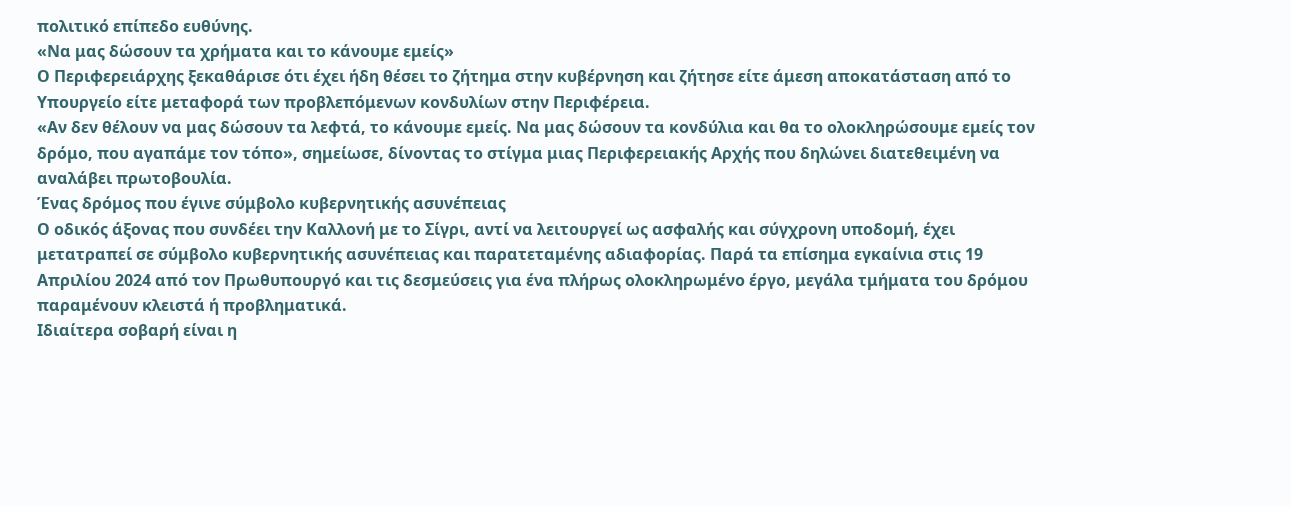πολιτικό επίπεδο ευθύνης.
«Να μας δώσουν τα χρήματα και το κάνουμε εμείς»
Ο Περιφερειάρχης ξεκαθάρισε ότι έχει ήδη θέσει το ζήτημα στην κυβέρνηση και ζήτησε είτε άμεση αποκατάσταση από το Υπουργείο είτε μεταφορά των προβλεπόμενων κονδυλίων στην Περιφέρεια.
«Αν δεν θέλουν να μας δώσουν τα λεφτά, το κάνουμε εμείς. Να μας δώσουν τα κονδύλια και θα το ολοκληρώσουμε εμείς τον δρόμο, που αγαπάμε τον τόπο», σημείωσε, δίνοντας το στίγμα μιας Περιφερειακής Αρχής που δηλώνει διατεθειμένη να αναλάβει πρωτοβουλία.
Ένας δρόμος που έγινε σύμβολο κυβερνητικής ασυνέπειας
Ο οδικός άξονας που συνδέει την Καλλονή με το Σίγρι, αντί να λειτουργεί ως ασφαλής και σύγχρονη υποδομή, έχει μετατραπεί σε σύμβολο κυβερνητικής ασυνέπειας και παρατεταμένης αδιαφορίας. Παρά τα επίσημα εγκαίνια στις 19 Απριλίου 2024 από τον Πρωθυπουργό και τις δεσμεύσεις για ένα πλήρως ολοκληρωμένο έργο, μεγάλα τμήματα του δρόμου παραμένουν κλειστά ή προβληματικά.
Ιδιαίτερα σοβαρή είναι η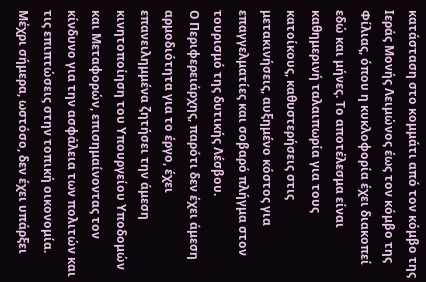κατάσταση στο κομμάτι από τον κόμβο της Ιεράς Μονής Λειμώνος έως τον κόμβο της Φίλιας, όπου η κυκλοφορία έχει διακοπεί εδώ και μήνες. Το αποτέλεσμα είναι καθημερινή ταλαιπωρία για τους κατοίκους, καθυστερήσεις στις μετακινήσεις, αυξημένο κόστος για επαγγελματίες και σοβαρό πλήγμα στον τουρισμό της δυτικής Λέσβου.
Ο Περιφερειάρχης, παρότι δεν έχει άμεση αρμοδιότητα για το έργο, έχει επανειλημμένα ζητήσει την άμεση κινητοποίηση του Υπουργείου Υποδομών και Μεταφορών, επισημαίνοντας τον κίνδυνο για την ασφάλεια των πολιτών και τις επιπτώσεις στην τοπική οικονομία. Μέχρι σήμερα, ωστόσο, δεν έχει υπάρξει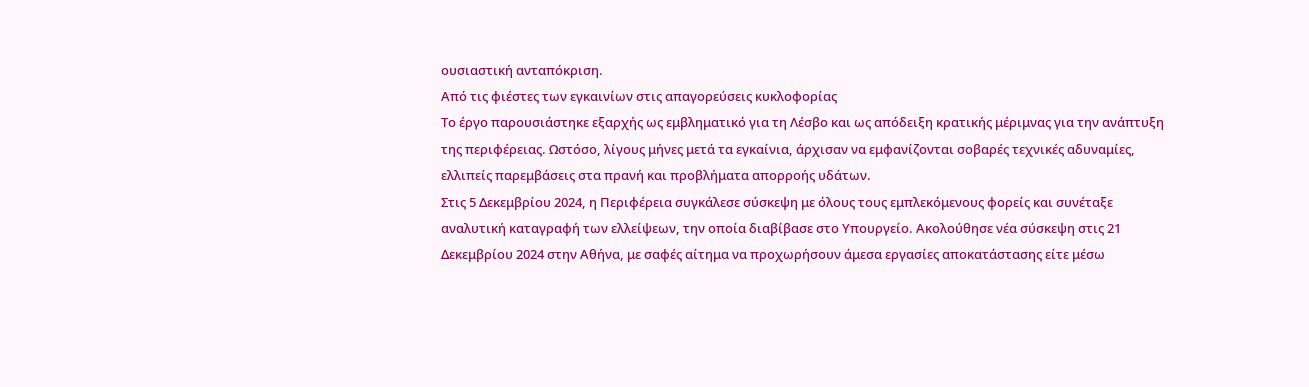ουσιαστική ανταπόκριση.
Από τις φιέστες των εγκαινίων στις απαγορεύσεις κυκλοφορίας
Το έργο παρουσιάστηκε εξαρχής ως εμβληματικό για τη Λέσβο και ως απόδειξη κρατικής μέριμνας για την ανάπτυξη της περιφέρειας. Ωστόσο, λίγους μήνες μετά τα εγκαίνια, άρχισαν να εμφανίζονται σοβαρές τεχνικές αδυναμίες, ελλιπείς παρεμβάσεις στα πρανή και προβλήματα απορροής υδάτων.
Στις 5 Δεκεμβρίου 2024, η Περιφέρεια συγκάλεσε σύσκεψη με όλους τους εμπλεκόμενους φορείς και συνέταξε αναλυτική καταγραφή των ελλείψεων, την οποία διαβίβασε στο Υπουργείο. Ακολούθησε νέα σύσκεψη στις 21 Δεκεμβρίου 2024 στην Αθήνα, με σαφές αίτημα να προχωρήσουν άμεσα εργασίες αποκατάστασης είτε μέσω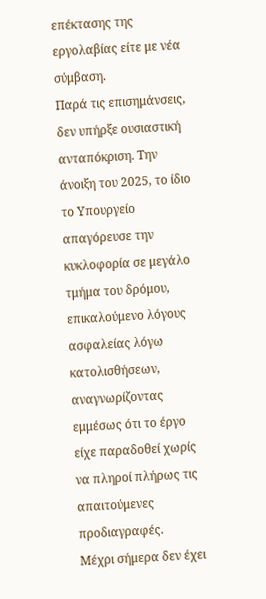επέκτασης της εργολαβίας είτε με νέα σύμβαση.
Παρά τις επισημάνσεις, δεν υπήρξε ουσιαστική ανταπόκριση. Την άνοιξη του 2025, το ίδιο το Υπουργείο απαγόρευσε την κυκλοφορία σε μεγάλο τμήμα του δρόμου, επικαλούμενο λόγους ασφαλείας λόγω κατολισθήσεων, αναγνωρίζοντας εμμέσως ότι το έργο είχε παραδοθεί χωρίς να πληροί πλήρως τις απαιτούμενες προδιαγραφές.
Μέχρι σήμερα δεν έχει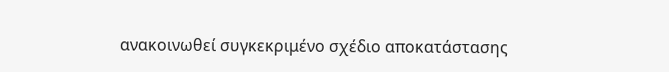ανακοινωθεί συγκεκριμένο σχέδιο αποκατάστασης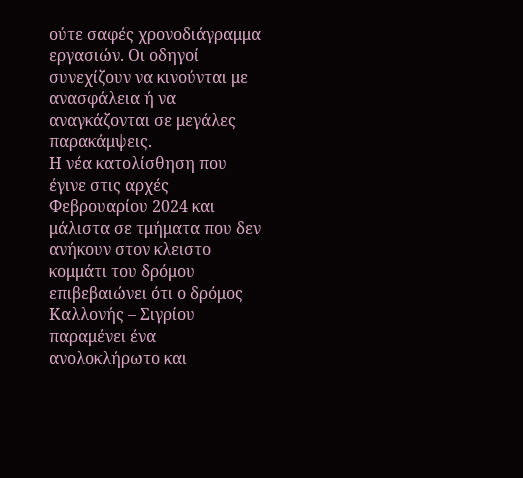ούτε σαφές χρονοδιάγραμμα εργασιών. Οι οδηγοί συνεχίζουν να κινούνται με ανασφάλεια ή να αναγκάζονται σε μεγάλες παρακάμψεις.
Η νέα κατολίσθηση που έγινε στις αρχές Φεβρουαρίου 2024 και μάλιστα σε τμήματα που δεν ανήκουν στον κλειστο κομμάτι του δρόμου επιβεβαιώνει ότι ο δρόμος Καλλονής – Σιγρίου παραμένει ένα ανολοκλήρωτο και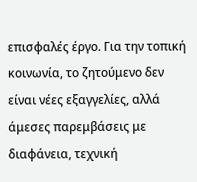επισφαλές έργο. Για την τοπική κοινωνία, το ζητούμενο δεν είναι νέες εξαγγελίες, αλλά άμεσες παρεμβάσεις με διαφάνεια, τεχνική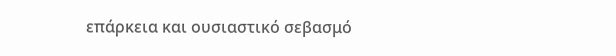επάρκεια και ουσιαστικό σεβασμό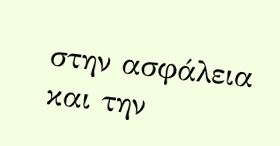στην ασφάλεια και την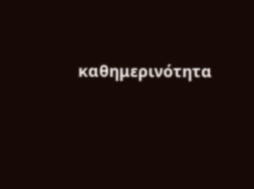καθημερινότητα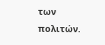των πολιτών.